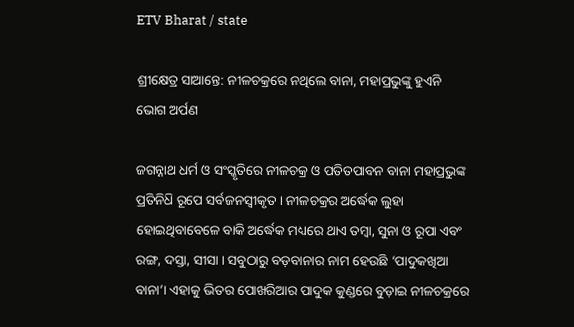ETV Bharat / state

ଶ୍ରୀକ୍ଷେତ୍ର ସାଆନ୍ତେ: ନୀଳଚକ୍ରରେ ନଥିଲେ ବାନା, ମହାପ୍ରଭୁଙ୍କୁ ହୁଏନି ଭୋଗ ଅର୍ପଣ

ଜଗନ୍ନାଥ ଧର୍ମ ଓ ସଂସ୍କୃତିରେ ନୀଳଚକ୍ର ଓ ପତିତପାବନ ବାନା ମହାପ୍ରଭୁଙ୍କ ପ୍ରତିନି‌ଧ‌ି ରୂପେ ସର୍ବଜନସ୍ବୀକୃତ । ନୀଳଚକ୍ରର ଅର୍ଦ୍ଧେକ ଲୁହା ହୋଇଥିବାବେଳେ ବାକି ଅର୍ଦ୍ଧେକ ମଧ୍ୟରେ ଥାଏ ତମ୍ବା, ସୁନା ଓ ରୂପା ଏବଂ ରଙ୍ଗ, ଦସ୍ତା, ସୀସା । ସବୁଠାରୁ ବଡ଼ବାନାର ନାମ ହେଉଛି ‘ପାଦୁକଖିଆ ବାନା’। ଏହାକୁ ଭିତର ପୋଖରିଆର ପାଦୁକ କୁଣ୍ଡରେ ବୁଡ଼ାଇ ନୀଳଚକ୍ରରେ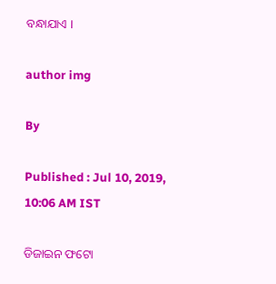ବନ୍ଧାଯାଏ ।

author img

By

Published : Jul 10, 2019, 10:06 AM IST

ଡିଜାଇନ ଫଟୋ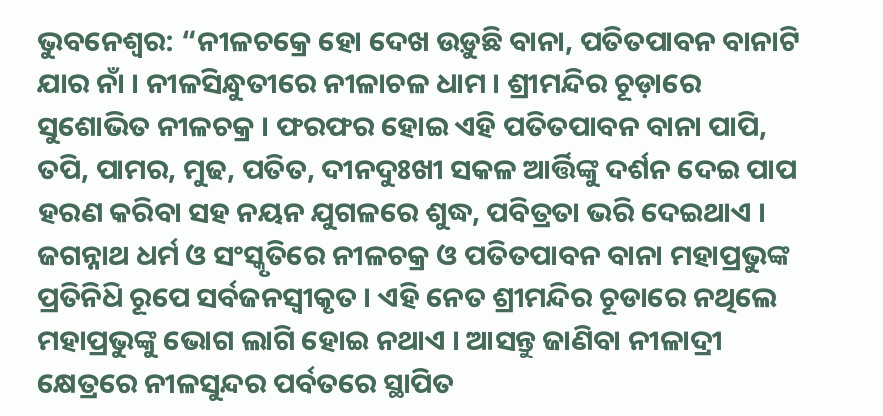ଭୁବନେଶ୍ବର: “ନୀଳଚକ୍ରେ ହୋ ଦେଖ ଉଡ଼ୁଛି ବାନା, ପତିତପାବନ ବାନାଟି ଯାର ନାଁ । ନୀଳସିନ୍ଧୁତୀରେ ନୀଳାଚଳ ଧାମ । ଶ୍ରୀମନ୍ଦିର ଚୂଡ଼ାରେ ସୁଶୋଭିତ ନୀଳଚକ୍ର । ଫରଫର ହୋଇ ଏହି ପତିତପାବନ ବାନା ପାପି, ତପି, ପାମର, ମୁଢ, ପତିତ, ଦୀନଦୁଃଖୀ ସକଳ ଆର୍ତ୍ତିଙ୍କୁ ଦର୍ଶନ ଦେଇ ପାପ ହରଣ କରିବା ସହ ନୟନ ଯୁଗଳରେ ଶୁଦ୍ଧ, ପବିତ୍ରତା ଭରି ଦେଇଥାଏ । ଜଗନ୍ନାଥ ଧର୍ମ ଓ ସଂସ୍କୃତିରେ ନୀଳଚକ୍ର ଓ ପତିତପାବନ ବାନା ମହାପ୍ରଭୁଙ୍କ ପ୍ରତିନି‌ଧ‌ି ରୂପେ ସର୍ବଜନସ୍ବୀକୃତ । ଏହି ନେତ ଶ୍ରୀମନ୍ଦିର ଚୂଡାରେ ନଥିଲେ ମହାପ୍ରଭୁଙ୍କୁ ଭୋଗ ଲାଗି ହୋଇ ନଥାଏ । ଆସନ୍ତୁ ଜାଣିବା ନୀଳାଦ୍ରୀ କ୍ଷେତ୍ରରେ ନୀଳସୁନ୍ଦର ପର୍ବତରେ ସ୍ଥାପିତ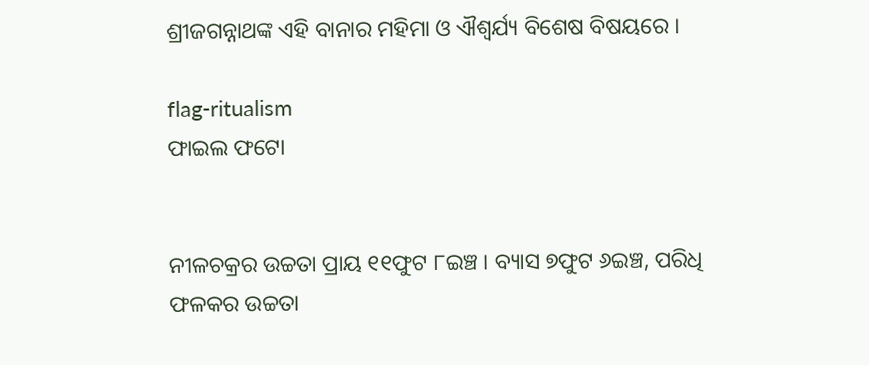ଶ୍ରୀଜଗନ୍ନାଥଙ୍କ ଏହି ବାନାର ମହିମା ଓ ଐଶ୍ବର୍ଯ୍ୟ ବିଶେଷ ବିଷୟରେ ।

flag-ritualism
ଫାଇଲ ଫଟୋ


ନୀଳଚକ୍ରର ଉଚ୍ଚତା ପ୍ରାୟ ୧୧ଫୁଟ ୮ଇଞ୍ଚ । ବ୍ୟାସ ୭ଫୁଟ ୬ଇଞ୍ଚ, ପରିଧି ଫଳକର ଉଚ୍ଚତା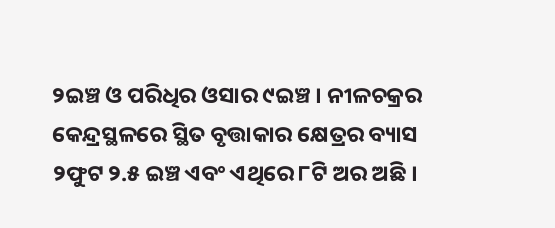୨ଇଞ୍ଚ ଓ ପରିଧିର ଓସାର ୯ଇଞ୍ଚ । ନୀଳଚକ୍ରର କେନ୍ଦ୍ରସ୍ଥଳରେ ସ୍ଥିତ ବୃତ୍ତାକାର କ୍ଷେତ୍ରର ବ୍ୟାସ ୨ଫୁଟ ୨.୫ ଇଞ୍ଚ ଏବଂ ଏଥିରେ ୮ଟି ଅର ଅଛି ।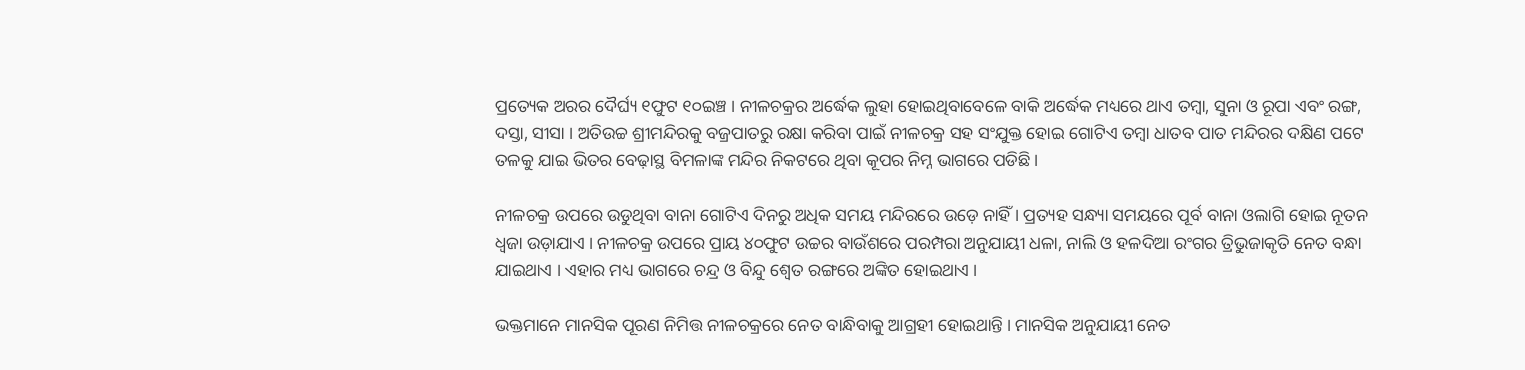ପ୍ରତ୍ୟେକ ଅରର ଦୈର୍ଘ୍ୟ ୧ଫୁଟ ୧୦ଇଞ୍ଚ । ନୀଳଚକ୍ରର ଅର୍ଦ୍ଧେକ ଲୁହା ହୋଇଥିବାବେଳେ ବାକି ଅର୍ଦ୍ଧେକ ମଧ୍ୟରେ ଥାଏ ତମ୍ବା, ସୁନା ଓ ରୂପା ଏବଂ ରଙ୍ଗ, ଦସ୍ତା, ସୀସା । ଅତିଉଚ୍ଚ ଶ୍ରୀମନ୍ଦିରକୁ ବଜ୍ରପାତରୁ ରକ୍ଷା କରିବା ପାଇଁ ନୀଳଚକ୍ର ସହ ସଂଯୁକ୍ତ ହୋଇ ଗୋଟିଏ ତମ୍ବା ଧାତବ ପାତ ମନ୍ଦିରର ଦକ୍ଷିଣ ପଟେ ତଳକୁ ଯାଇ ଭିତର ବେଢ଼ାସ୍ଥ ବିମଳାଙ୍କ ମନ୍ଦିର ନିକଟରେ ଥିବା କୂପର ନିମ୍ନ ଭାଗରେ ପଡିଛି ।

ନୀଳଚକ୍ର ଉପରେ ଉଡୁଥିବା ବାନା ଗୋଟିଏ ଦିନରୁ ଅଧିକ ସମୟ ମନ୍ଦିରରେ ଉଡ଼େ ନାହିଁ । ପ୍ରତ୍ୟହ ସନ୍ଧ୍ୟା ସମୟରେ ପୂର୍ବ ବାନା ଓଲାଗି ହୋଇ ନୂତନ ଧ୍ଵଜା ଉଡ଼ାଯାଏ । ନୀଳଚକ୍ର ଉପରେ ପ୍ରାୟ ୪୦ଫୁଟ ଉଚ୍ଚର ବାଉଁଶରେ ପରମ୍ପରା ଅନୁଯାୟୀ ଧଳା, ନାଲି ଓ ହଳଦିଆ ରଂଗର ତ୍ରିଭୁଜାକୃତି ନେତ ବନ୍ଧା ଯାଇଥାଏ । ଏହାର ମଧ୍ୟ ଭାଗରେ ଚନ୍ଦ୍ର ଓ ବିନ୍ଦୁ ଶ୍ଵେତ ରଙ୍ଗରେ ଅଙ୍କିତ ହୋଇଥାଏ ।

ଭକ୍ତମାନେ ମାନସିକ ପୂରଣ ନିମିତ୍ତ ନୀଳଚକ୍ରରେ ନେତ ବାନ୍ଧିବାକୁ ଆଗ୍ରହୀ ହୋଇଥାନ୍ତି । ମାନସିକ ଅନୁଯାୟୀ ନେତ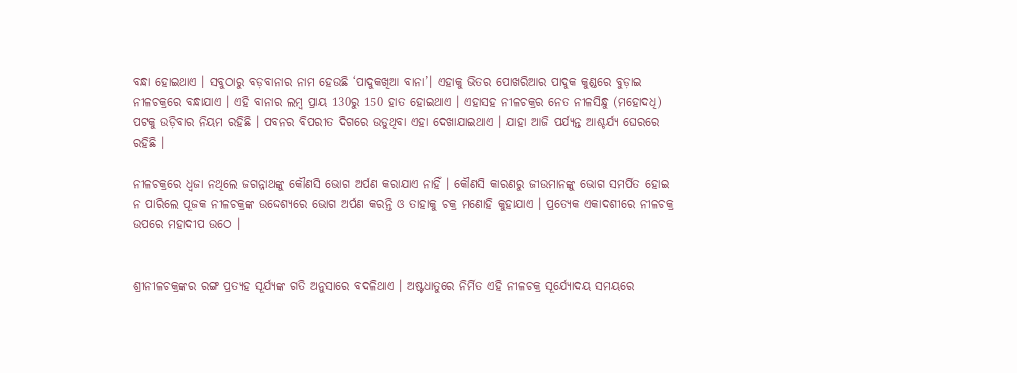ବନ୍ଧା ହୋଇଥାଏ । ସବୁଠାରୁ ବଡ଼ବାନାର ନାମ ହେଉଛି ‘ପାଦୁକଖିଆ ବାନା’। ଏହାକୁ ଭିତର ପୋଖରିଆର ପାଦୁକ କୁଣ୍ଡରେ ବୁଡ଼ାଇ ନୀଳଚକ୍ରରେ ବନ୍ଧାଯାଏ । ଏହି ବାନାର ଲମ୍ବ ପ୍ରାୟ 130ରୁ 150 ହାତ ହୋଇଥାଏ । ଏହାସହ ନୀଳଚକ୍ରର ନେତ ନୀଳସିନ୍ଧୁ (ମହୋଦଧି) ପଟକୁ ଉଡ଼ିବାର ନିୟମ ରହିଛି । ପବନର ବିପରୀତ ଦିଗରେ ଉଡୁଥିବା ଏହା ଦେଖାଯାଇଥାଏ । ଯାହା ଆଜି ପର୍ଯ୍ୟନ୍ତ ଆଶ୍ଚର୍ଯ୍ୟ ଘେରରେ ରହିଛି ।

ନୀଳଚକ୍ରରେ ଧ୍ଵଜା ନଥିଲେ ଜଗନ୍ନାଥଙ୍କୁ କୌଣସି ଭୋଗ ଅର୍ପଣ କରାଯାଏ ନାହିଁ । କୌଣସି କାରଣରୁ ଜୀଉମାନଙ୍କୁ ଭୋଗ ସମର୍ପିତ ହୋଇ ନ ପାରିଲେ ପୂଜକ ନୀଳଚକ୍ରଙ୍କ ଉଦ୍ଦେଶ୍ୟରେ ଭୋଗ ଅର୍ପଣ କରନ୍ତି ଓ ତାହାକୁ ଚକ୍ର ମଣୋହି କୁହାଯାଏ । ପ୍ରତ୍ୟେକ ଏକାଦଶୀରେ ନୀଳଚକ୍ର ଉପରେ ମହାଦୀପ ଉଠେ ।


ଶ୍ରୀନୀଳଚକ୍ରଙ୍କର ରଙ୍ଗ ପ୍ରତ୍ୟହ ସୂର୍ଯ୍ୟଙ୍କ ଗତି ଅନୁସାରେ ବଦଳିଥାଏ । ଅଷ୍ଟଧାତୁରେ ନିର୍ମିତ ଏହି ନୀଳଚକ୍ର ସୂର୍ଯ୍ୟୋଦୟ ସମୟରେ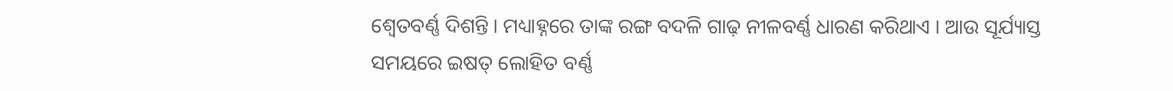ଶ୍ବେତବର୍ଣ୍ଣ ଦିଶନ୍ତି । ମଧ୍ୟାହ୍ନରେ ତାଙ୍କ ରଙ୍ଗ ବଦଳି ଗାଢ଼ ନୀଳବର୍ଣ୍ଣ ଧାରଣ କରିଥାଏ । ଆଉ ସୂର୍ଯ୍ୟାସ୍ତ ସମୟରେ ଇଷତ୍‍ ଲୋହିତ ବର୍ଣ୍ଣ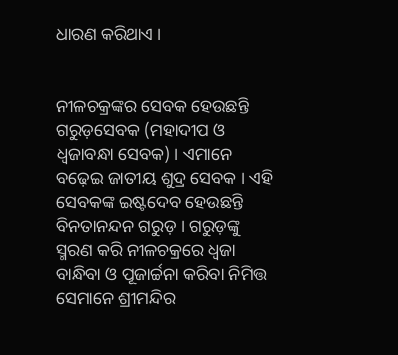ଧାରଣ କରିଥାଏ ।


ନୀଳଚକ୍ରଙ୍କର ସେବକ ହେଉଛନ୍ତି ଗରୁଡ଼ସେବକ (ମହାଦୀପ ଓ ଧ୍ଵଜାବନ୍ଧା ସେବକ) । ଏମାନେ ବଢ଼େଇ ଜାତୀୟ ଶୁଦ୍ର ସେବକ । ଏହି ସେବକଙ୍କ ଇଷ୍ଟଦେବ ହେଉଛନ୍ତି ବିନତାନନ୍ଦନ ଗରୁଡ଼ । ଗରୁଡ଼ଙ୍କୁ ସ୍ମରଣ କରି ନୀଳଚକ୍ରରେ ଧ୍ଵଜା ବାନ୍ଧିବା ଓ ପୂଜାର୍ଚ୍ଚନା କରିବା ନିମିତ୍ତ ସେମାନେ ଶ୍ରୀମନ୍ଦିର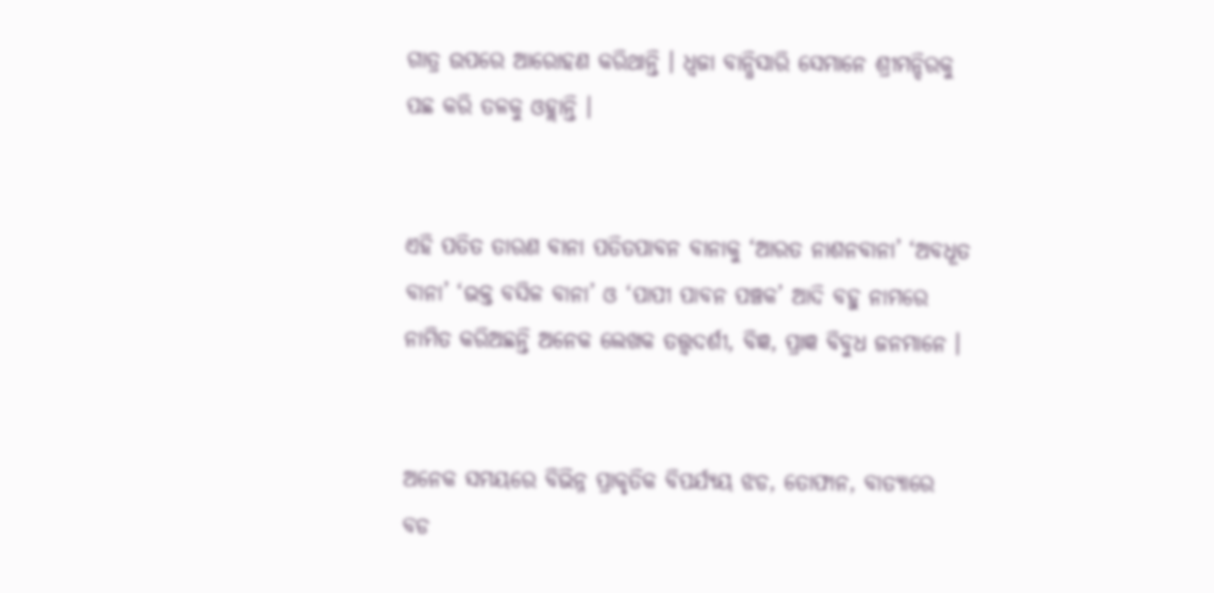ଗାତ୍ର ଉପରେ ଆରୋହଣ କରିଥାନ୍ତି । ଧ୍ଵଜା ବାନ୍ଧିସାରି ସେମାନେ ଶ୍ରୀମନ୍ଦିରକୁ ପଛ କରି ତଳକୁ ଓହ୍ଲାନ୍ତି ।


ଏହି ପତିତ ତାରଣ ବାନା ପତିତପାବନ ବାନାକୁ ‘ଆରତ ନାଶନବାନା’ ‘ଅବଧୂତ ବାନା’ ‘ଭକ୍ତ ବସିଳ ବାନା’ ଓ ‘ପାପୀ ପାବନ ପଞ୍ଚକ’ ଆଦି ବହୁ ନାମରେ ନାମିତ କରିଅଛନ୍ତି ଅନେକ ଲେଖକ ତତ୍ତ୍ବଦର୍ଶୀ, ବିଜ୍ଞ, ପ୍ରାଜ୍ଞ ବିବୁଧ ଜନମାନେ ।


ଅନେକ ସମୟରେ ବିଭିନ୍ନ ପ୍ରାକୃତିକ ବିପର୍ଯ୍ୟୟ ଝଡ, ତୋଫାନ, ବାତ୍ୟାରେ ବଡ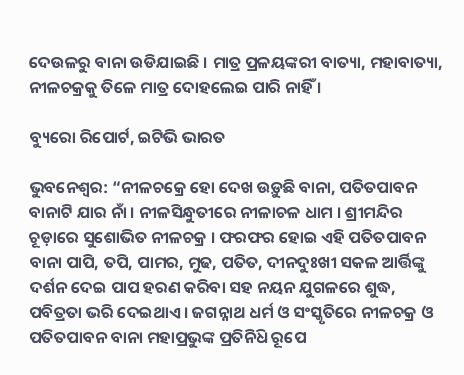ଦେଉଳରୁ ବାନା ଉଡିଯାଇଛି । ମାତ୍ର ପ୍ରଳୟଙ୍କରୀ ବାତ୍ୟା, ମହାବାତ୍ୟା, ନୀଳଚକ୍ରକୁ ତିଳେ ମାତ୍ର ଦୋହଲେଇ ପାରି ନାହିଁ ।

ବ୍ୟୁରୋ ରିପୋର୍ଟ, ଇଟିଭି ଭାରତ

ଭୁବନେଶ୍ବର: “ନୀଳଚକ୍ରେ ହୋ ଦେଖ ଉଡ଼ୁଛି ବାନା, ପତିତପାବନ ବାନାଟି ଯାର ନାଁ । ନୀଳସିନ୍ଧୁତୀରେ ନୀଳାଚଳ ଧାମ । ଶ୍ରୀମନ୍ଦିର ଚୂଡ଼ାରେ ସୁଶୋଭିତ ନୀଳଚକ୍ର । ଫରଫର ହୋଇ ଏହି ପତିତପାବନ ବାନା ପାପି, ତପି, ପାମର, ମୁଢ, ପତିତ, ଦୀନଦୁଃଖୀ ସକଳ ଆର୍ତ୍ତିଙ୍କୁ ଦର୍ଶନ ଦେଇ ପାପ ହରଣ କରିବା ସହ ନୟନ ଯୁଗଳରେ ଶୁଦ୍ଧ, ପବିତ୍ରତା ଭରି ଦେଇଥାଏ । ଜଗନ୍ନାଥ ଧର୍ମ ଓ ସଂସ୍କୃତିରେ ନୀଳଚକ୍ର ଓ ପତିତପାବନ ବାନା ମହାପ୍ରଭୁଙ୍କ ପ୍ରତିନି‌ଧ‌ି ରୂପେ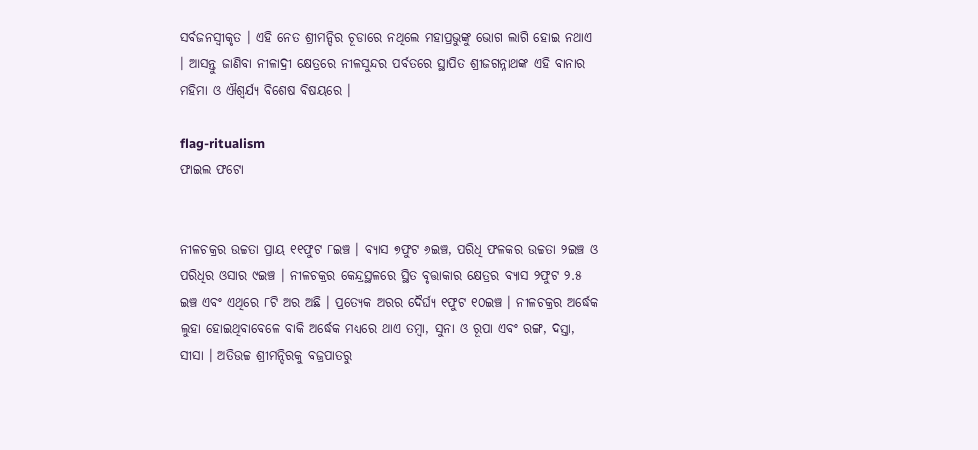ସର୍ବଜନସ୍ବୀକୃତ । ଏହି ନେତ ଶ୍ରୀମନ୍ଦିର ଚୂଡାରେ ନଥିଲେ ମହାପ୍ରଭୁଙ୍କୁ ଭୋଗ ଲାଗି ହୋଇ ନଥାଏ । ଆସନ୍ତୁ ଜାଣିବା ନୀଳାଦ୍ରୀ କ୍ଷେତ୍ରରେ ନୀଳସୁନ୍ଦର ପର୍ବତରେ ସ୍ଥାପିତ ଶ୍ରୀଜଗନ୍ନାଥଙ୍କ ଏହି ବାନାର ମହିମା ଓ ଐଶ୍ବର୍ଯ୍ୟ ବିଶେଷ ବିଷୟରେ ।

flag-ritualism
ଫାଇଲ ଫଟୋ


ନୀଳଚକ୍ରର ଉଚ୍ଚତା ପ୍ରାୟ ୧୧ଫୁଟ ୮ଇଞ୍ଚ । ବ୍ୟାସ ୭ଫୁଟ ୬ଇଞ୍ଚ, ପରିଧି ଫଳକର ଉଚ୍ଚତା ୨ଇଞ୍ଚ ଓ ପରିଧିର ଓସାର ୯ଇଞ୍ଚ । ନୀଳଚକ୍ରର କେନ୍ଦ୍ରସ୍ଥଳରେ ସ୍ଥିତ ବୃତ୍ତାକାର କ୍ଷେତ୍ରର ବ୍ୟାସ ୨ଫୁଟ ୨.୫ ଇଞ୍ଚ ଏବଂ ଏଥିରେ ୮ଟି ଅର ଅଛି । ପ୍ରତ୍ୟେକ ଅରର ଦୈର୍ଘ୍ୟ ୧ଫୁଟ ୧୦ଇଞ୍ଚ । ନୀଳଚକ୍ରର ଅର୍ଦ୍ଧେକ ଲୁହା ହୋଇଥିବାବେଳେ ବାକି ଅର୍ଦ୍ଧେକ ମଧ୍ୟରେ ଥାଏ ତମ୍ବା, ସୁନା ଓ ରୂପା ଏବଂ ରଙ୍ଗ, ଦସ୍ତା, ସୀସା । ଅତିଉଚ୍ଚ ଶ୍ରୀମନ୍ଦିରକୁ ବଜ୍ରପାତରୁ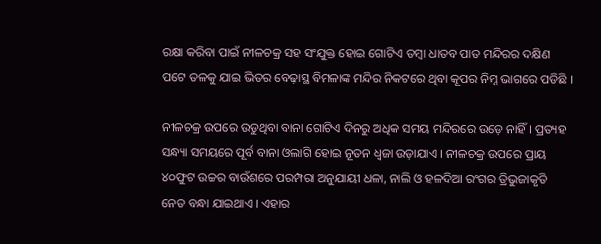ରକ୍ଷା କରିବା ପାଇଁ ନୀଳଚକ୍ର ସହ ସଂଯୁକ୍ତ ହୋଇ ଗୋଟିଏ ତମ୍ବା ଧାତବ ପାତ ମନ୍ଦିରର ଦକ୍ଷିଣ ପଟେ ତଳକୁ ଯାଇ ଭିତର ବେଢ଼ାସ୍ଥ ବିମଳାଙ୍କ ମନ୍ଦିର ନିକଟରେ ଥିବା କୂପର ନିମ୍ନ ଭାଗରେ ପଡିଛି ।

ନୀଳଚକ୍ର ଉପରେ ଉଡୁଥିବା ବାନା ଗୋଟିଏ ଦିନରୁ ଅଧିକ ସମୟ ମନ୍ଦିରରେ ଉଡ଼େ ନାହିଁ । ପ୍ରତ୍ୟହ ସନ୍ଧ୍ୟା ସମୟରେ ପୂର୍ବ ବାନା ଓଲାଗି ହୋଇ ନୂତନ ଧ୍ଵଜା ଉଡ଼ାଯାଏ । ନୀଳଚକ୍ର ଉପରେ ପ୍ରାୟ ୪୦ଫୁଟ ଉଚ୍ଚର ବାଉଁଶରେ ପରମ୍ପରା ଅନୁଯାୟୀ ଧଳା, ନାଲି ଓ ହଳଦିଆ ରଂଗର ତ୍ରିଭୁଜାକୃତି ନେତ ବନ୍ଧା ଯାଇଥାଏ । ଏହାର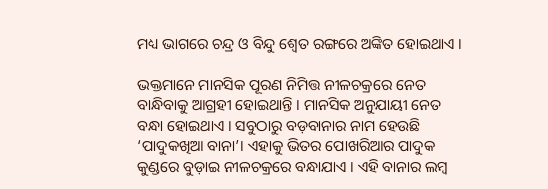ମଧ୍ୟ ଭାଗରେ ଚନ୍ଦ୍ର ଓ ବିନ୍ଦୁ ଶ୍ଵେତ ରଙ୍ଗରେ ଅଙ୍କିତ ହୋଇଥାଏ ।

ଭକ୍ତମାନେ ମାନସିକ ପୂରଣ ନିମିତ୍ତ ନୀଳଚକ୍ରରେ ନେତ ବାନ୍ଧିବାକୁ ଆଗ୍ରହୀ ହୋଇଥାନ୍ତି । ମାନସିକ ଅନୁଯାୟୀ ନେତ ବନ୍ଧା ହୋଇଥାଏ । ସବୁଠାରୁ ବଡ଼ବାନାର ନାମ ହେଉଛି ‘ପାଦୁକଖିଆ ବାନା’। ଏହାକୁ ଭିତର ପୋଖରିଆର ପାଦୁକ କୁଣ୍ଡରେ ବୁଡ଼ାଇ ନୀଳଚକ୍ରରେ ବନ୍ଧାଯାଏ । ଏହି ବାନାର ଲମ୍ବ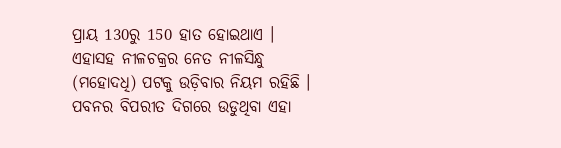ପ୍ରାୟ 130ରୁ 150 ହାତ ହୋଇଥାଏ । ଏହାସହ ନୀଳଚକ୍ରର ନେତ ନୀଳସିନ୍ଧୁ (ମହୋଦଧି) ପଟକୁ ଉଡ଼ିବାର ନିୟମ ରହିଛି । ପବନର ବିପରୀତ ଦିଗରେ ଉଡୁଥିବା ଏହା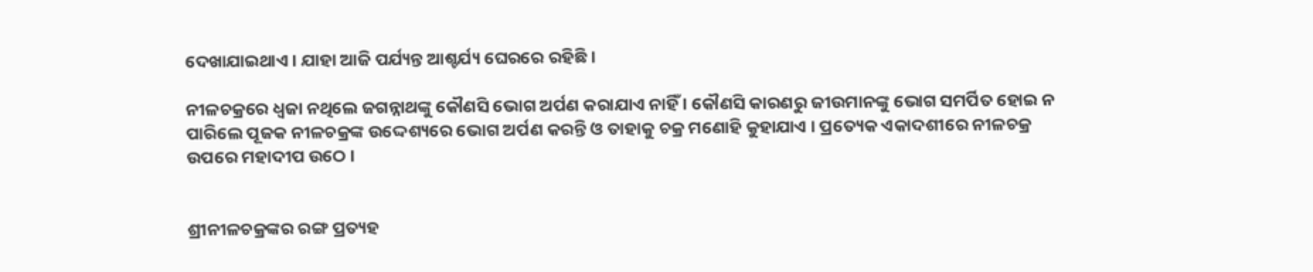ଦେଖାଯାଇଥାଏ । ଯାହା ଆଜି ପର୍ଯ୍ୟନ୍ତ ଆଶ୍ଚର୍ଯ୍ୟ ଘେରରେ ରହିଛି ।

ନୀଳଚକ୍ରରେ ଧ୍ଵଜା ନଥିଲେ ଜଗନ୍ନାଥଙ୍କୁ କୌଣସି ଭୋଗ ଅର୍ପଣ କରାଯାଏ ନାହିଁ । କୌଣସି କାରଣରୁ ଜୀଉମାନଙ୍କୁ ଭୋଗ ସମର୍ପିତ ହୋଇ ନ ପାରିଲେ ପୂଜକ ନୀଳଚକ୍ରଙ୍କ ଉଦ୍ଦେଶ୍ୟରେ ଭୋଗ ଅର୍ପଣ କରନ୍ତି ଓ ତାହାକୁ ଚକ୍ର ମଣୋହି କୁହାଯାଏ । ପ୍ରତ୍ୟେକ ଏକାଦଶୀରେ ନୀଳଚକ୍ର ଉପରେ ମହାଦୀପ ଉଠେ ।


ଶ୍ରୀନୀଳଚକ୍ରଙ୍କର ରଙ୍ଗ ପ୍ରତ୍ୟହ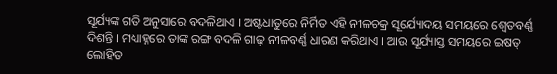ସୂର୍ଯ୍ୟଙ୍କ ଗତି ଅନୁସାରେ ବଦଳିଥାଏ । ଅଷ୍ଟଧାତୁରେ ନିର୍ମିତ ଏହି ନୀଳଚକ୍ର ସୂର୍ଯ୍ୟୋଦୟ ସମୟରେ ଶ୍ବେତବର୍ଣ୍ଣ ଦିଶନ୍ତି । ମଧ୍ୟାହ୍ନରେ ତାଙ୍କ ରଙ୍ଗ ବଦଳି ଗାଢ଼ ନୀଳବର୍ଣ୍ଣ ଧାରଣ କରିଥାଏ । ଆଉ ସୂର୍ଯ୍ୟାସ୍ତ ସମୟରେ ଇଷତ୍‍ ଲୋହିତ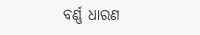ବର୍ଣ୍ଣ ଧାରଣ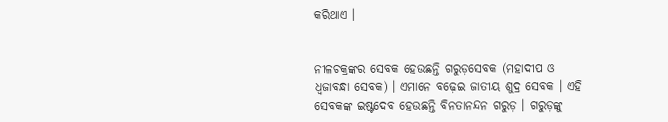କରିଥାଏ ।


ନୀଳଚକ୍ରଙ୍କର ସେବକ ହେଉଛନ୍ତି ଗରୁଡ଼ସେବକ (ମହାଦୀପ ଓ ଧ୍ଵଜାବନ୍ଧା ସେବକ) । ଏମାନେ ବଢ଼େଇ ଜାତୀୟ ଶୁଦ୍ର ସେବକ । ଏହି ସେବକଙ୍କ ଇଷ୍ଟଦେବ ହେଉଛନ୍ତି ବିନତାନନ୍ଦନ ଗରୁଡ଼ । ଗରୁଡ଼ଙ୍କୁ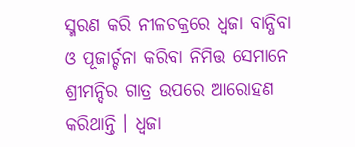ସ୍ମରଣ କରି ନୀଳଚକ୍ରରେ ଧ୍ଵଜା ବାନ୍ଧିବା ଓ ପୂଜାର୍ଚ୍ଚନା କରିବା ନିମିତ୍ତ ସେମାନେ ଶ୍ରୀମନ୍ଦିର ଗାତ୍ର ଉପରେ ଆରୋହଣ କରିଥାନ୍ତି । ଧ୍ଵଜା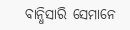ବାନ୍ଧିସାରି ସେମାନେ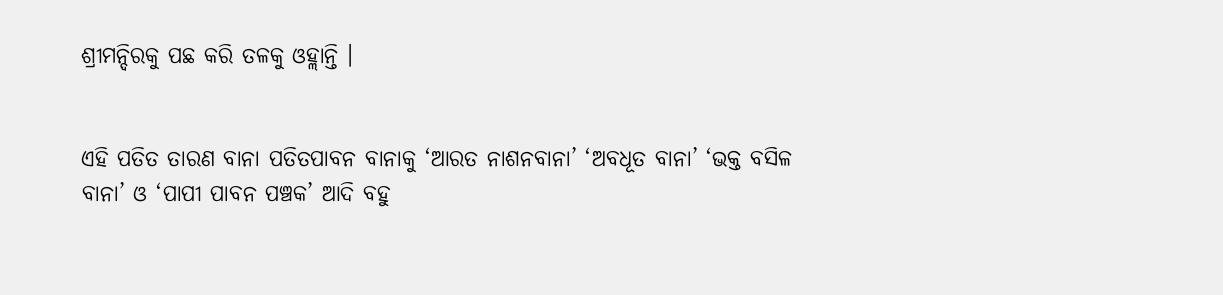ଶ୍ରୀମନ୍ଦିରକୁ ପଛ କରି ତଳକୁ ଓହ୍ଲାନ୍ତି ।


ଏହି ପତିତ ତାରଣ ବାନା ପତିତପାବନ ବାନାକୁ ‘ଆରତ ନାଶନବାନା’ ‘ଅବଧୂତ ବାନା’ ‘ଭକ୍ତ ବସିଳ ବାନା’ ଓ ‘ପାପୀ ପାବନ ପଞ୍ଚକ’ ଆଦି ବହୁ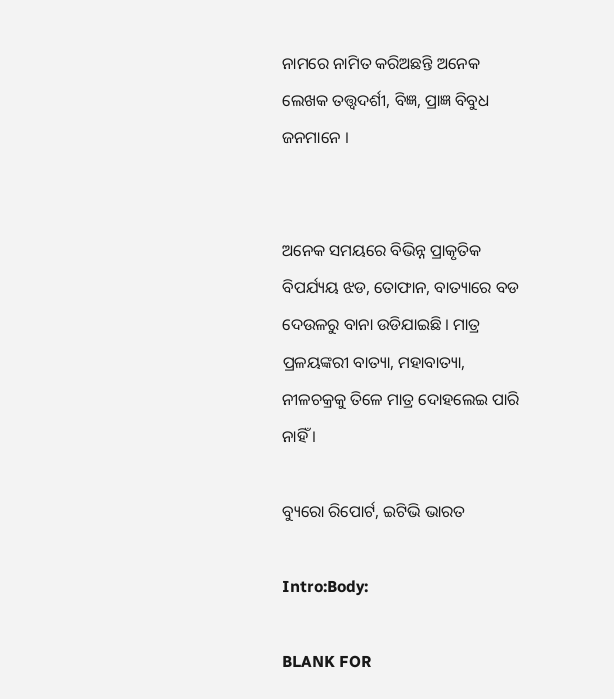ନାମରେ ନାମିତ କରିଅଛନ୍ତି ଅନେକ ଲେଖକ ତତ୍ତ୍ବଦର୍ଶୀ, ବିଜ୍ଞ, ପ୍ରାଜ୍ଞ ବିବୁଧ ଜନମାନେ ।


ଅନେକ ସମୟରେ ବିଭିନ୍ନ ପ୍ରାକୃତିକ ବିପର୍ଯ୍ୟୟ ଝଡ, ତୋଫାନ, ବାତ୍ୟାରେ ବଡ ଦେଉଳରୁ ବାନା ଉଡିଯାଇଛି । ମାତ୍ର ପ୍ରଳୟଙ୍କରୀ ବାତ୍ୟା, ମହାବାତ୍ୟା, ନୀଳଚକ୍ରକୁ ତିଳେ ମାତ୍ର ଦୋହଲେଇ ପାରି ନାହିଁ ।

ବ୍ୟୁରୋ ରିପୋର୍ଟ, ଇଟିଭି ଭାରତ

Intro:Body:

BLANK FOR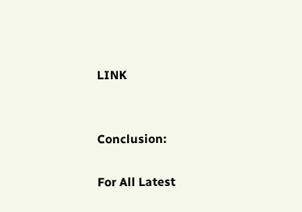LINK


Conclusion:

For All Latest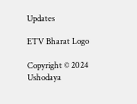Updates

ETV Bharat Logo

Copyright © 2024 Ushodaya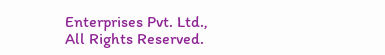Enterprises Pvt. Ltd., All Rights Reserved.